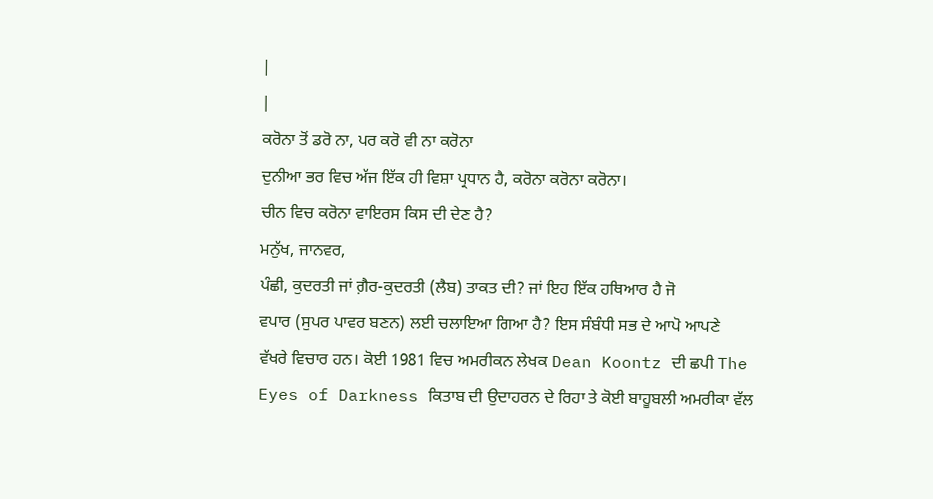|
|
ਕਰੋਨਾ ਤੋਂ ਡਰੋ ਨਾ, ਪਰ ਕਰੋ ਵੀ ਨਾ ਕਰੋਨਾ
ਦੁਨੀਆ ਭਰ ਵਿਚ ਅੱਜ ਇੱਕ ਹੀ ਵਿਸ਼ਾ ਪ੍ਰਧਾਨ ਹੈ, ਕਰੋਨਾ ਕਰੋਨਾ ਕਰੋਨਾ।
ਚੀਨ ਵਿਚ ਕਰੋਨਾ ਵਾਇਰਸ ਕਿਸ ਦੀ ਦੇਣ ਹੈ?
ਮਨੁੱਖ, ਜਾਨਵਰ,
ਪੰਛੀ, ਕੁਦਰਤੀ ਜਾਂ ਗ਼ੈਰ-ਕੁਦਰਤੀ (ਲੈਬ) ਤਾਕਤ ਦੀ? ਜਾਂ ਇਹ ਇੱਕ ਹਥਿਆਰ ਹੈ ਜੋ
ਵਪਾਰ (ਸੁਪਰ ਪਾਵਰ ਬਣਨ) ਲਈ ਚਲਾਇਆ ਗਿਆ ਹੈ? ਇਸ ਸੰਬੰਧੀ ਸਭ ਦੇ ਆਪੋ ਆਪਣੇ
ਵੱਖਰੇ ਵਿਚਾਰ ਹਨ। ਕੋਈ 1981 ਵਿਚ ਅਮਰੀਕਨ ਲੇਖਕ Dean Koontz ਦੀ ਛਪੀ The
Eyes of Darkness ਕਿਤਾਬ ਦੀ ਉਦਾਹਰਨ ਦੇ ਰਿਹਾ ਤੇ ਕੋਈ ਬਾਹੂਬਲੀ ਅਮਰੀਕਾ ਵੱਲ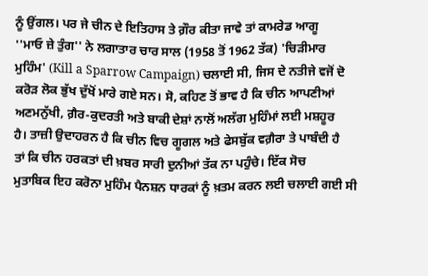ਨੂੰ ਉਂਗਲ। ਪਰ ਜੇ ਚੀਨ ਦੇ ਇਤਿਹਾਸ ਤੇ ਗ਼ੌਰ ਕੀਤਾ ਜਾਵੇ ਤਾਂ ਕਾਮਰੇਡ ਆਗੂ
''ਮਾਓ ਜ਼ੇ ਤੁੰਗ'' ਨੇ ਲਗਾਤਾਰ ਚਾਰ ਸਾਲ (1958 ਤੋਂ 1962 ਤੱਕ) 'ਚਿੜੀਮਾਰ
ਮੁਹਿੰਮ' (Kill a Sparrow Campaign) ਚਲਾਈ ਸੀ, ਜਿਸ ਦੇ ਨਤੀਜੇ ਵਜੋਂ ਦੋ
ਕਰੋੜ ਲੋਕ ਭੁੱਖ ਦੁੱਖੋਂ ਮਾਰੇ ਗਏ ਸਨ। ਸੋ, ਕਹਿਣ ਤੋਂ ਭਾਵ ਹੈ ਕਿ ਚੀਨ ਆਪਣੀਆਂ
ਅਣਮਨੁੱਖੀ, ਗ਼ੈਰ-ਕੁਦਰਤੀ ਅਤੇ ਬਾਕੀ ਦੇਸ਼ਾਂ ਨਾਲੋਂ ਅਲੱਗ ਮੁਹਿੰਮਾਂ ਲਈ ਮਸ਼ਹੂਰ
ਹੈ। ਤਾਜ਼ੀ ਉਦਾਹਰਨ ਹੈ ਕਿ ਚੀਨ ਵਿਚ ਗੂਗਲ ਅਤੇ ਫੇਸਬੁੱਕ ਵਗ਼ੈਰਾ ਤੇ ਪਾਬੰਦੀ ਹੈ
ਤਾਂ ਕਿ ਚੀਨ ਹਰਕਤਾਂ ਦੀ ਖ਼ਬਰ ਸਾਰੀ ਦੁਨੀਆਂ ਤੱਕ ਨਾ ਪਹੁੰਚੇ। ਇੱਕ ਸੋਚ
ਮੁਤਾਬਿਕ ਇਹ ਕਰੋਨਾ ਮੁਹਿੰਮ ਪੈਨਸ਼ਨ ਧਾਰਕਾਂ ਨੂੰ ਖ਼ਤਮ ਕਰਨ ਲਈ ਚਲਾਈ ਗਈ ਸੀ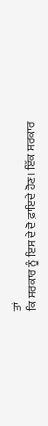ਤਾਂ
ਕਿ ਸਰਕਾਰ ਨੂੰ ਇਸ ਦੇ ਦੋ ਫ਼ਾਇਦੇ ਹੋਣ। ਇੱਕ ਸਰਕਾਰ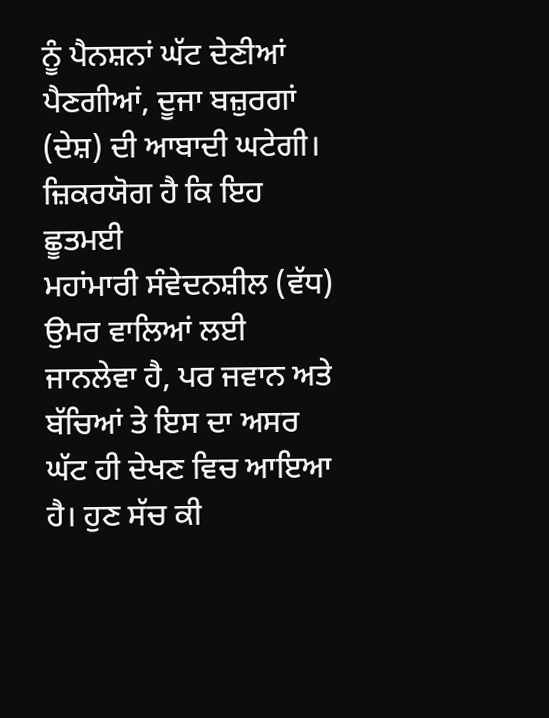ਨੂੰ ਪੈਨਸ਼ਨਾਂ ਘੱਟ ਦੇਣੀਆਂ
ਪੈਣਗੀਆਂ, ਦੂਜਾ ਬਜ਼ੁਰਗਾਂ (ਦੇਸ਼) ਦੀ ਆਬਾਦੀ ਘਟੇਗੀ। ਜ਼ਿਕਰਯੋਗ ਹੈ ਕਿ ਇਹ ਛੂਤਮਈ
ਮਹਾਂਮਾਰੀ ਸੰਵੇਦਨਸ਼ੀਲ (ਵੱਧ) ਉਮਰ ਵਾਲਿਆਂ ਲਈ ਜਾਨਲੇਵਾ ਹੈ, ਪਰ ਜਵਾਨ ਅਤੇ
ਬੱਚਿਆਂ ਤੇ ਇਸ ਦਾ ਅਸਰ ਘੱਟ ਹੀ ਦੇਖਣ ਵਿਚ ਆਇਆ ਹੈ। ਹੁਣ ਸੱਚ ਕੀ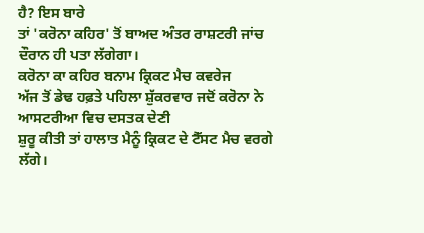ਹੈ? ਇਸ ਬਾਰੇ
ਤਾਂ 'ਕਰੋਨਾ ਕਹਿਰ' ਤੋਂ ਬਾਅਦ ਅੰਤਰ ਰਾਸ਼ਟਰੀ ਜਾਂਚ ਦੌਰਾਨ ਹੀ ਪਤਾ ਲੱਗੇਗਾ।
ਕਰੋਨਾ ਕਾ ਕਹਿਰ ਬਨਾਮ ਕ੍ਰਿਕਟ ਮੈਚ ਕਵਰੇਜ
ਅੱਜ ਤੋਂ ਡੇਢ ਹਫ਼ਤੇ ਪਹਿਲਾ ਸ਼ੁੱਕਰਵਾਰ ਜਦੋਂ ਕਰੋਨਾ ਨੇ ਆਸਟਰੀਆ ਵਿਚ ਦਸਤਕ ਦੇਣੀ
ਸ਼ੁਰੂ ਕੀਤੀ ਤਾਂ ਹਾਲਾਤ ਮੈਨੂੰ ਕ੍ਰਿਕਟ ਦੇ ਟੈੱਸਟ ਮੈਚ ਵਰਗੇ ਲੱਗੇ।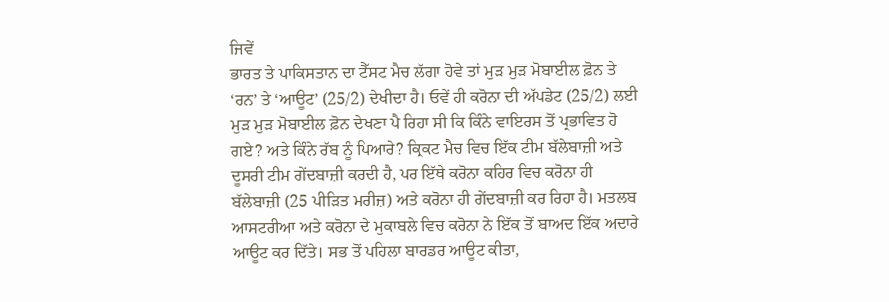ਜਿਵੇਂ
ਭਾਰਤ ਤੇ ਪਾਕਿਸਤਾਨ ਦਾ ਟੈੱਸਟ ਮੈਚ ਲੱਗਾ ਹੋਵੇ ਤਾਂ ਮੁੜ ਮੁੜ ਮੋਬਾਈਲ ਫ਼ੋਨ ਤੇ
‘ਰਨ’ ਤੇ ‘ਆਊਟ’ (25/2) ਦੇਖੀਦਾ ਹੈ। ਓਵੇਂ ਹੀ ਕਰੋਨਾ ਦੀ ਅੱਪਡੇਟ (25/2) ਲਈ
ਮੁੜ ਮੁੜ ਮੋਬਾਈਲ ਫ਼ੋਨ ਦੇਖਣਾ ਪੈ ਰਿਹਾ ਸੀ ਕਿ ਕਿੰਨੇ ਵਾਇਰਸ ਤੋਂ ਪ੍ਰਭਾਵਿਤ ਹੋ
ਗਏ? ਅਤੇ ਕਿੰਨੇ ਰੱਬ ਨੂੰ ਪਿਆਰੇ? ਕ੍ਰਿਕਟ ਮੈਚ ਵਿਚ ਇੱਕ ਟੀਮ ਬੱਲੇਬਾਜ਼ੀ ਅਤੇ
ਦੂਸਰੀ ਟੀਮ ਗੇਂਦਬਾਜ਼ੀ ਕਰਦੀ ਹੈ, ਪਰ ਇੱਥੇ ਕਰੋਨਾ ਕਹਿਰ ਵਿਚ ਕਰੋਨਾ ਹੀ
ਬੱਲੇਬਾਜ਼ੀ (25 ਪੀੜਿਤ ਮਰੀਜ਼) ਅਤੇ ਕਰੋਨਾ ਹੀ ਗੇਂਦਬਾਜ਼ੀ ਕਰ ਰਿਹਾ ਹੈ। ਮਤਲਬ
ਆਸਟਰੀਆ ਅਤੇ ਕਰੋਨਾ ਦੇ ਮੁਕਾਬਲੇ ਵਿਚ ਕਰੋਨਾ ਨੇ ਇੱਕ ਤੋਂ ਬਾਅਦ ਇੱਕ ਅਦਾਰੇ
ਆਊਟ ਕਰ ਦਿੱਤੇ। ਸਭ ਤੋਂ ਪਹਿਲਾ ਬਾਰਡਰ ਆਊਟ ਕੀਤਾ,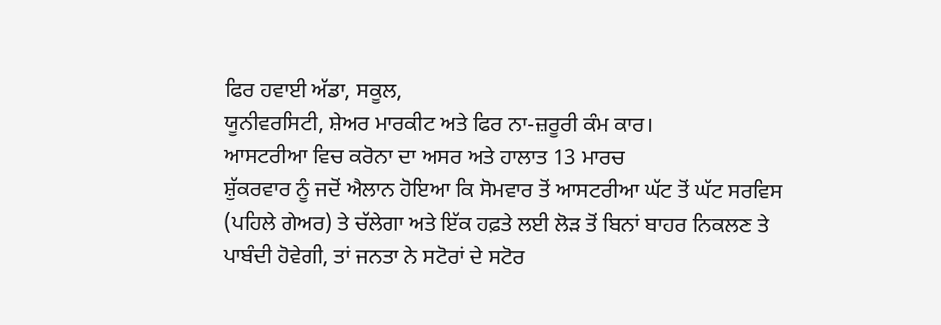ਫਿਰ ਹਵਾਈ ਅੱਡਾ, ਸਕੂਲ,
ਯੂਨੀਵਰਸਿਟੀ, ਸ਼ੇਅਰ ਮਾਰਕੀਟ ਅਤੇ ਫਿਰ ਨਾ-ਜ਼ਰੂਰੀ ਕੰਮ ਕਾਰ।
ਆਸਟਰੀਆ ਵਿਚ ਕਰੋਨਾ ਦਾ ਅਸਰ ਅਤੇ ਹਾਲਾਤ 13 ਮਾਰਚ
ਸ਼ੁੱਕਰਵਾਰ ਨੂੰ ਜਦੋਂ ਐਲਾਨ ਹੋਇਆ ਕਿ ਸੋਮਵਾਰ ਤੋਂ ਆਸਟਰੀਆ ਘੱਟ ਤੋਂ ਘੱਟ ਸਰਵਿਸ
(ਪਹਿਲੇ ਗੇਅਰ) ਤੇ ਚੱਲੇਗਾ ਅਤੇ ਇੱਕ ਹਫ਼ਤੇ ਲਈ ਲੋੜ ਤੋਂ ਬਿਨਾਂ ਬਾਹਰ ਨਿਕਲਣ ਤੇ
ਪਾਬੰਦੀ ਹੋਵੇਗੀ, ਤਾਂ ਜਨਤਾ ਨੇ ਸਟੋਰਾਂ ਦੇ ਸਟੋਰ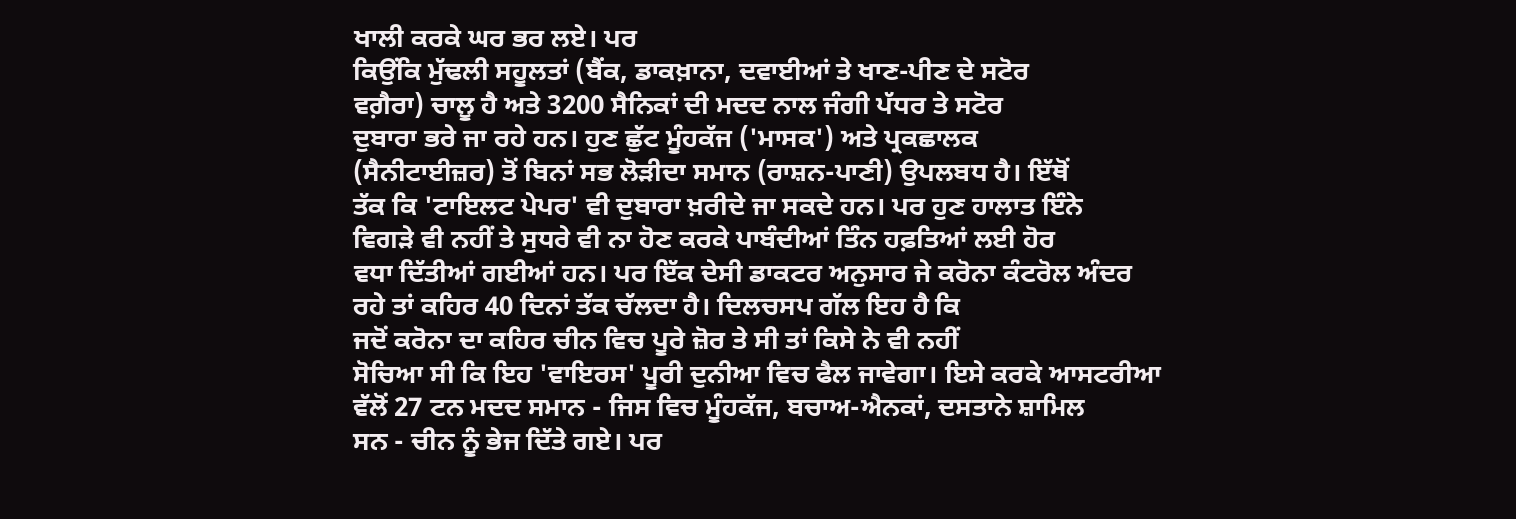ਖਾਲੀ ਕਰਕੇ ਘਰ ਭਰ ਲਏ। ਪਰ
ਕਿਉਂਕਿ ਮੁੱਢਲੀ ਸਹੂਲਤਾਂ (ਬੈਂਕ, ਡਾਕਖ਼ਾਨਾ, ਦਵਾਈਆਂ ਤੇ ਖਾਣ-ਪੀਣ ਦੇ ਸਟੋਰ
ਵਗ਼ੈਰਾ) ਚਾਲੂ ਹੈ ਅਤੇ 3200 ਸੈਨਿਕਾਂ ਦੀ ਮਦਦ ਨਾਲ ਜੰਗੀ ਪੱਧਰ ਤੇ ਸਟੋਰ
ਦੁਬਾਰਾ ਭਰੇ ਜਾ ਰਹੇ ਹਨ। ਹੁਣ ਛੁੱਟ ਮੂੰਹਕੱਜ ('ਮਾਸਕ') ਅਤੇ ਪ੍ਰਕਛਾਲਕ
(ਸੈਨੀਟਾਈਜ਼ਰ) ਤੋਂ ਬਿਨਾਂ ਸਭ ਲੋੜੀਦਾ ਸਮਾਨ (ਰਾਸ਼ਨ-ਪਾਣੀ) ਉਪਲਬਧ ਹੈ। ਇੱਥੋਂ
ਤੱਕ ਕਿ 'ਟਾਇਲਟ ਪੇਪਰ' ਵੀ ਦੁਬਾਰਾ ਖ਼ਰੀਦੇ ਜਾ ਸਕਦੇ ਹਨ। ਪਰ ਹੁਣ ਹਾਲਾਤ ਇੰਨੇ
ਵਿਗੜੇ ਵੀ ਨਹੀਂ ਤੇ ਸੁਧਰੇ ਵੀ ਨਾ ਹੋਣ ਕਰਕੇ ਪਾਬੰਦੀਆਂ ਤਿੰਨ ਹਫ਼ਤਿਆਂ ਲਈ ਹੋਰ
ਵਧਾ ਦਿੱਤੀਆਂ ਗਈਆਂ ਹਨ। ਪਰ ਇੱਕ ਦੇਸੀ ਡਾਕਟਰ ਅਨੁਸਾਰ ਜੇ ਕਰੋਨਾ ਕੰਟਰੋਲ ਅੰਦਰ
ਰਹੇ ਤਾਂ ਕਹਿਰ 40 ਦਿਨਾਂ ਤੱਕ ਚੱਲਦਾ ਹੈ। ਦਿਲਚਸਪ ਗੱਲ ਇਹ ਹੈ ਕਿ
ਜਦੋਂ ਕਰੋਨਾ ਦਾ ਕਹਿਰ ਚੀਨ ਵਿਚ ਪੂਰੇ ਜ਼ੋਰ ਤੇ ਸੀ ਤਾਂ ਕਿਸੇ ਨੇ ਵੀ ਨਹੀਂ
ਸੋਚਿਆ ਸੀ ਕਿ ਇਹ 'ਵਾਇਰਸ' ਪੂਰੀ ਦੁਨੀਆ ਵਿਚ ਫੈਲ ਜਾਵੇਗਾ। ਇਸੇ ਕਰਕੇ ਆਸਟਰੀਆ
ਵੱਲੋਂ 27 ਟਨ ਮਦਦ ਸਮਾਨ - ਜਿਸ ਵਿਚ ਮੂੰਹਕੱਜ, ਬਚਾਅ-ਐਨਕਾਂ, ਦਸਤਾਨੇ ਸ਼ਾਮਿਲ
ਸਨ - ਚੀਨ ਨੂੰ ਭੇਜ ਦਿੱਤੇ ਗਏ। ਪਰ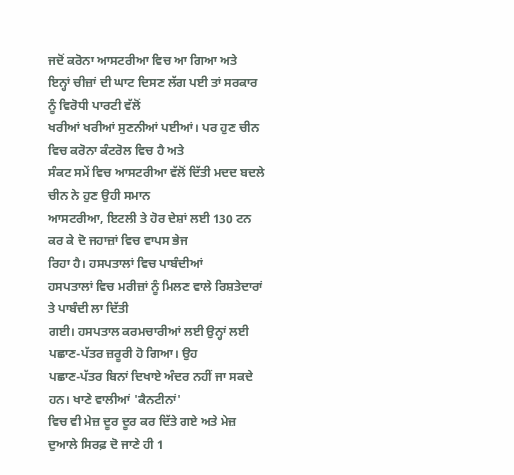ਜਦੋਂ ਕਰੋਨਾ ਆਸਟਰੀਆ ਵਿਚ ਆ ਗਿਆ ਅਤੇ
ਇਨ੍ਹਾਂ ਚੀਜ਼ਾਂ ਦੀ ਘਾਟ ਦਿਸਣ ਲੱਗ ਪਈ ਤਾਂ ਸਰਕਾਰ ਨੂੰ ਵਿਰੋਧੀ ਪਾਰਟੀ ਵੱਲੋਂ
ਖਰੀਆਂ ਖਰੀਆਂ ਸੁਣਨੀਆਂ ਪਈਆਂ। ਪਰ ਹੁਣ ਚੀਨ ਵਿਚ ਕਰੋਨਾ ਕੰਟਰੋਲ ਵਿਚ ਹੈ ਅਤੇ
ਸੰਕਟ ਸਮੇਂ ਵਿਚ ਆਸਟਰੀਆ ਵੱਲੋਂ ਦਿੱਤੀ ਮਦਦ ਬਦਲੇ ਚੀਨ ਨੇ ਹੁਣ ਉਹੀ ਸਮਾਨ
ਆਸਟਰੀਆ, ਇਟਲੀ ਤੇ ਹੋਰ ਦੇਸ਼ਾਂ ਲਈ 130 ਟਨ ਕਰ ਕੇ ਦੋ ਜਹਾਜ਼ਾਂ ਵਿਚ ਵਾਪਸ ਭੇਜ
ਰਿਹਾ ਹੈ। ਹਸਪਤਾਲਾਂ ਵਿਚ ਪਾਬੰਦੀਆਂ
ਹਸਪਤਾਲਾਂ ਵਿਚ ਮਰੀਜ਼ਾਂ ਨੂੰ ਮਿਲਣ ਵਾਲੇ ਰਿਸ਼ਤੇਦਾਰਾਂ ਤੇ ਪਾਬੰਦੀ ਲਾ ਦਿੱਤੀ
ਗਈ। ਹਸਪਤਾਲ ਕਰਮਚਾਰੀਆਂ ਲਈ ਉਨ੍ਹਾਂ ਲਈ ਪਛਾਣ-ਪੱਤਰ ਜ਼ਰੂਰੀ ਹੋ ਗਿਆ। ਉਹ
ਪਛਾਣ-ਪੱਤਰ ਬਿਨਾਂ ਦਿਖਾਏ ਅੰਦਰ ਨਹੀਂ ਜਾ ਸਕਦੇ ਹਨ। ਖਾਣੇ ਵਾਲੀਆਂ 'ਕੈਨਟੀਨਾਂ'
ਵਿਚ ਵੀ ਮੇਜ਼ ਦੂਰ ਦੂਰ ਕਰ ਦਿੱਤੇ ਗਏ ਅਤੇ ਮੇਜ਼ ਦੁਆਲੇ ਸਿਰਫ਼ ਦੋ ਜਾਣੇ ਹੀ 1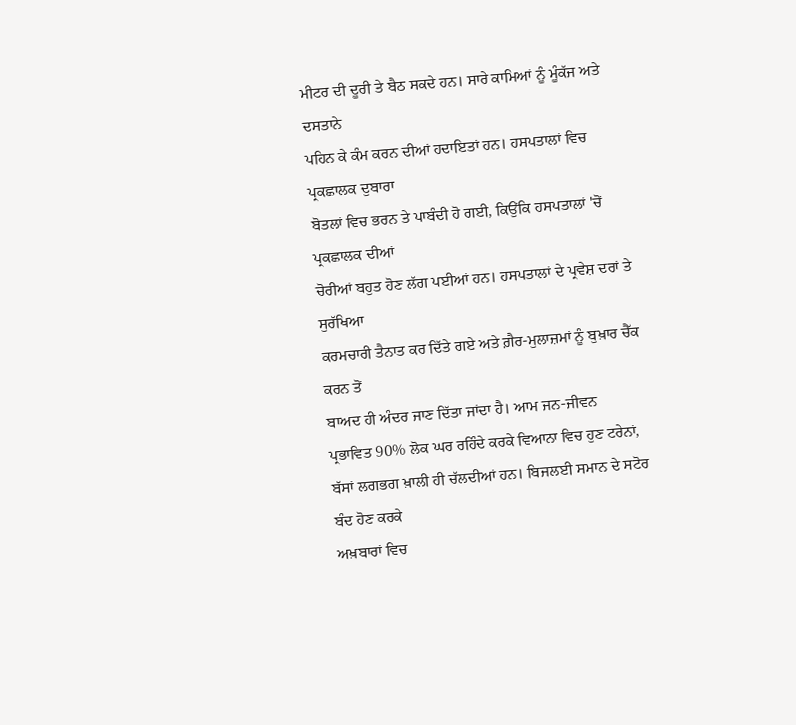ਮੀਟਰ ਦੀ ਦੂਰੀ ਤੇ ਬੈਠ ਸਕਦੇ ਹਨ। ਸਾਰੇ ਕਾਮਿਆਂ ਨੂੰ ਮੂੰਕੱਜ ਅਤੇ ਦਸਤਾਨੇ
ਪਹਿਨ ਕੇ ਕੰਮ ਕਰਨ ਦੀਆਂ ਹਦਾਇਤਾਂ ਹਨ। ਹਸਪਤਾਲਾਂ ਵਿਚ ਪ੍ਰਕਛਾਲਕ ਦੁਬਾਰਾ
ਬੋਤਲਾਂ ਵਿਚ ਭਰਨ ਤੇ ਪਾਬੰਦੀ ਹੋ ਗਈ, ਕਿਉਂਕਿ ਹਸਪਤਾਲਾਂ 'ਚੋਂ ਪ੍ਰਕਛਾਲਕ ਦੀਆਂ
ਚੋਰੀਆਂ ਬਹੁਤ ਹੋਣ ਲੱਗ ਪਈਆਂ ਹਨ। ਹਸਪਤਾਲਾਂ ਦੇ ਪ੍ਰਵੇਸ਼ ਦਰਾਂ ਤੇ ਸੁਰੱਖਿਆ
ਕਰਮਚਾਰੀ ਤੈਨਾਤ ਕਰ ਦਿੱਤੇ ਗਏ ਅਤੇ ਗ਼ੈਰ-ਮੁਲਾਜ਼ਮਾਂ ਨੂੰ ਬੁਖ਼ਾਰ ਚੈੱਕ ਕਰਨ ਤੋਂ
ਬਾਅਦ ਹੀ ਅੰਦਰ ਜਾਣ ਦਿੱਤਾ ਜਾਂਦਾ ਹੈ। ਆਮ ਜਨ-ਜੀਵਨ
ਪ੍ਰਭਾਵਿਤ 90% ਲੋਕ ਘਰ ਰਹਿੰਦੇ ਕਰਕੇ ਵਿਆਨਾ ਵਿਚ ਹੁਣ ਟਰੇਨਾਂ,
ਬੱਸਾਂ ਲਗਭਗ ਖ਼ਾਲੀ ਹੀ ਚੱਲਦੀਆਂ ਹਨ। ਬਿਜਲਈ ਸਮਾਨ ਦੇ ਸਟੋਰ ਬੰਦ ਹੋਣ ਕਰਕੇ
ਅਖ਼ਬਾਰਾਂ ਵਿਚ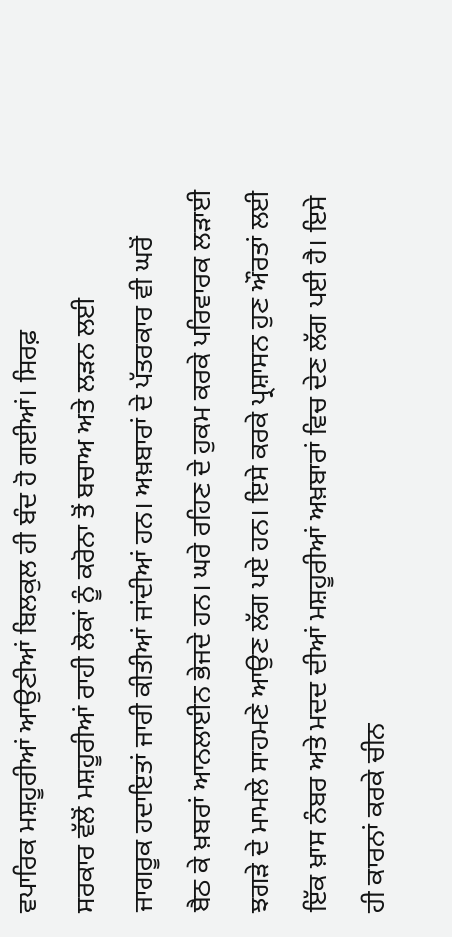ਵਪਾਰਿਕ ਮਸ਼ਹੂਰੀਆਂ ਆਉਣੀਆਂ ਬਿਲਕੁਲ ਹੀ ਬੰਦ ਹੋ ਗਈਆਂ। ਸਿਰਫ਼
ਸਰਕਾਰ ਵੱਲੋਂ ਮਸ਼ਹੂਰੀਆਂ ਰਾਹੀ ਲੋਕਾਂ ਨੂੰ ਕਰੋਨਾ ਤੋਂ ਬਚਾਅ ਅਤੇ ਲੜਨ ਲਈ
ਜਾਗਰੂਕ ਹਦਾਇਤਾਂ ਜਾਰੀ ਕੀਤੀਆਂ ਜਾਂਦੀਆਂ ਹਨ। ਅਖ਼ਬਾਰਾਂ ਦੇ ਪੱਤਰਕਾਰ ਵੀ ਘਰੋਂ
ਬੈਠ ਕੇ ਖ਼ਬਰਾਂ ਆਨਲਾਈਨ ਭੇਜਦੇ ਹਨ। ਘਰੇ ਰਹਿਣ ਦੇ ਹੁਕਮ ਕਰਕੇ ਪਰਿਵਾਰਕ ਲੜਾਈ
ਝਗੜੇ ਦੇ ਮਾਮਲੇ ਸਾਹਮਣੇ ਆਉਣ ਲੱਗ ਪਏ ਹਨ। ਇਸੇ ਕਰਕੇ ਪ੍ਰਸ਼ਾਸਨ ਹੁਣ ਔਰਤਾਂ ਲਈ
ਇੱਕ ਖ਼ਾਸ ਨੰਬਰ ਅਤੇ ਮਦਦ ਦੀਆਂ ਮਸ਼ਹੂਰੀਆਂ ਅਖ਼ਬਾਰਾਂ ਵਿਚ ਦੇਣ ਲੱਗ ਪਈ ਹੈ। ਇਸੇ
ਹੀ ਕਾਰਨਾਂ ਕਰਕੇ ਚੀਨ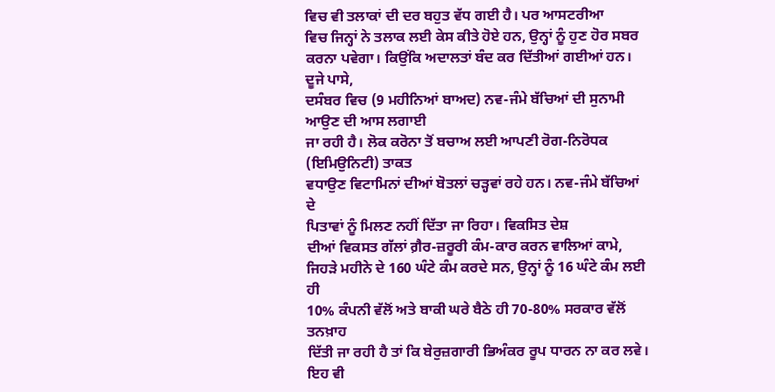ਵਿਚ ਵੀ ਤਲਾਕਾਂ ਦੀ ਦਰ ਬਹੁਤ ਵੱਧ ਗਈ ਹੈ। ਪਰ ਆਸਟਰੀਆ
ਵਿਚ ਜਿਨ੍ਹਾਂ ਨੇ ਤਲਾਕ ਲਈ ਕੇਸ ਕੀਤੇ ਹੋਏ ਹਨ, ਉਨ੍ਹਾਂ ਨੂੰ ਹੁਣ ਹੋਰ ਸਬਰ
ਕਰਨਾ ਪਵੇਗਾ। ਕਿਉਂਕਿ ਅਦਾਲਤਾਂ ਬੰਦ ਕਰ ਦਿੱਤੀਆਂ ਗਈਆਂ ਹਨ। ਦੂਜੇ ਪਾਸੇ,
ਦਸੰਬਰ ਵਿਚ (9 ਮਹੀਨਿਆਂ ਬਾਅਦ) ਨਵ-ਜੰਮੇ ਬੱਚਿਆਂ ਦੀ ਸੁਨਾਮੀ ਆਉਣ ਦੀ ਆਸ ਲਗਾਈ
ਜਾ ਰਹੀ ਹੈ। ਲੋਕ ਕਰੋਨਾ ਤੋਂ ਬਚਾਅ ਲਈ ਆਪਣੀ ਰੋਗ-ਨਿਰੋਧਕ (ਇਮਿਉਨਿਟੀ) ਤਾਕਤ
ਵਧਾਉਣ ਵਿਟਾਮਿਨਾਂ ਦੀਆਂ ਬੋਤਲਾਂ ਚੜ੍ਹਵਾਂ ਰਹੇ ਹਨ। ਨਵ-ਜੰਮੇ ਬੱਚਿਆਂ ਦੇ
ਪਿਤਾਵਾਂ ਨੂੰ ਮਿਲਣ ਨਹੀਂ ਦਿੱਤਾ ਜਾ ਰਿਹਾ। ਵਿਕਸਿਤ ਦੇਸ਼
ਦੀਆਂ ਵਿਕਸਤ ਗੱਲਾਂ ਗ਼ੈਰ-ਜ਼ਰੂਰੀ ਕੰਮ-ਕਾਰ ਕਰਨ ਵਾਲਿਆਂ ਕਾਮੇ,
ਜਿਹੜੇ ਮਹੀਨੇ ਦੇ 160 ਘੰਟੇ ਕੰਮ ਕਰਦੇ ਸਨ, ਉਨ੍ਹਾਂ ਨੂੰ 16 ਘੰਟੇ ਕੰਮ ਲਈ ਹੀ
10% ਕੰਪਨੀ ਵੱਲੋਂ ਅਤੇ ਬਾਕੀ ਘਰੇ ਬੈਠੇ ਹੀ 70-80% ਸਰਕਾਰ ਵੱਲੋਂ ਤਨਖ਼ਾਹ
ਦਿੱਤੀ ਜਾ ਰਹੀ ਹੈ ਤਾਂ ਕਿ ਬੇਰੁਜ਼ਗਾਰੀ ਭਿਅੰਕਰ ਰੂਪ ਧਾਰਨ ਨਾ ਕਰ ਲਵੇ। ਇਹ ਵੀ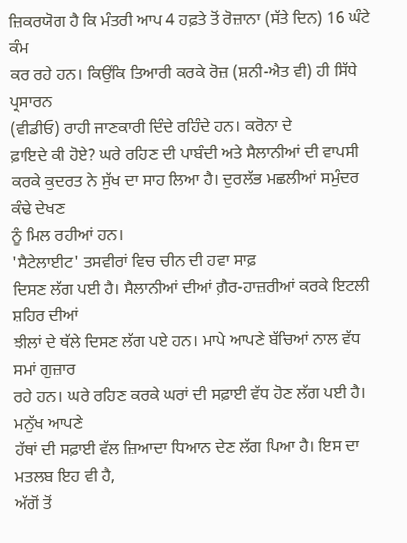ਜ਼ਿਕਰਯੋਗ ਹੈ ਕਿ ਮੰਤਰੀ ਆਪ 4 ਹਫ਼ਤੇ ਤੋਂ ਰੋਜ਼ਾਨਾ (ਸੱਤੇ ਦਿਨ) 16 ਘੰਟੇ ਕੰਮ
ਕਰ ਰਹੇ ਹਨ। ਕਿਉਂਕਿ ਤਿਆਰੀ ਕਰਕੇ ਰੋਜ਼ (ਸ਼ਨੀ-ਐਤ ਵੀ) ਹੀ ਸਿੱਧੇ ਪ੍ਰਸਾਰਨ
(ਵੀਡੀਓ) ਰਾਹੀ ਜਾਣਕਾਰੀ ਦਿੰਦੇ ਰਹਿੰਦੇ ਹਨ। ਕਰੋਨਾ ਦੇ
ਫ਼ਾਇਦੇ ਕੀ ਹੋਏ? ਘਰੇ ਰਹਿਣ ਦੀ ਪਾਬੰਦੀ ਅਤੇ ਸੈਲਾਨੀਆਂ ਦੀ ਵਾਪਸੀ
ਕਰਕੇ ਕੁਦਰਤ ਨੇ ਸੁੱਖ ਦਾ ਸਾਹ ਲਿਆ ਹੈ। ਦੁਰਲੱਭ ਮਛਲੀਆਂ ਸਮੁੰਦਰ ਕੰਢੇ ਦੇਖਣ
ਨੂੰ ਮਿਲ ਰਹੀਆਂ ਹਨ।
'ਸੈਟੇਲਾਈਟ' ਤਸਵੀਰਾਂ ਵਿਚ ਚੀਨ ਦੀ ਹਵਾ ਸਾਫ਼
ਦਿਸਣ ਲੱਗ ਪਈ ਹੈ। ਸੈਲਾਨੀਆਂ ਦੀਆਂ ਗ਼ੈਰ-ਹਾਜ਼ਰੀਆਂ ਕਰਕੇ ਇਟਲੀ ਸ਼ਹਿਰ ਦੀਆਂ
ਝੀਲਾਂ ਦੇ ਥੱਲੇ ਦਿਸਣ ਲੱਗ ਪਏ ਹਨ। ਮਾਪੇ ਆਪਣੇ ਬੱਚਿਆਂ ਨਾਲ ਵੱਧ ਸਮਾਂ ਗੁਜ਼ਾਰ
ਰਹੇ ਹਨ। ਘਰੇ ਰਹਿਣ ਕਰਕੇ ਘਰਾਂ ਦੀ ਸਫ਼ਾਈ ਵੱਧ ਹੋਣ ਲੱਗ ਪਈ ਹੈ। ਮਨੁੱਖ ਆਪਣੇ
ਹੱਥਾਂ ਦੀ ਸਫ਼ਾਈ ਵੱਲ ਜ਼ਿਆਦਾ ਧਿਆਨ ਦੇਣ ਲੱਗ ਪਿਆ ਹੈ। ਇਸ ਦਾ ਮਤਲਬ ਇਹ ਵੀ ਹੈ,
ਅੱਗੋਂ ਤੋਂ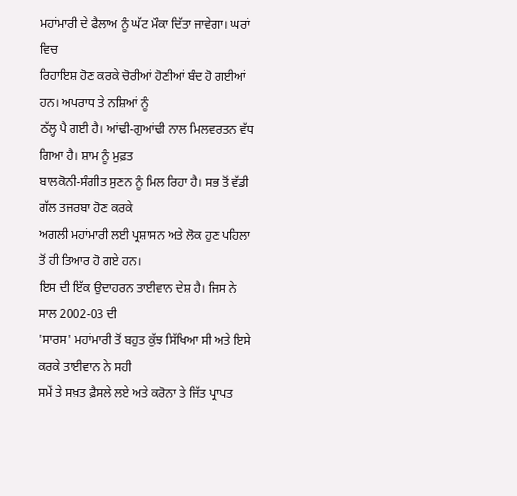ਮਹਾਂਮਾਰੀ ਦੇ ਫੈਲਾਅ ਨੂੰ ਘੱਟ ਮੌਕਾ ਦਿੱਤਾ ਜਾਵੇਗਾ। ਘਰਾਂ ਵਿਚ
ਰਿਹਾਇਸ਼ ਹੋਣ ਕਰਕੇ ਚੋਰੀਆਂ ਹੋਣੀਆਂ ਬੰਦ ਹੋ ਗਈਆਂ ਹਨ। ਅਪਰਾਧ ਤੇ ਨਸ਼ਿਆਂ ਨੂੰ
ਠੱਲ੍ਹ ਪੈ ਗਈ ਹੈ। ਆਂਢੀ-ਗੁਆਂਢੀ ਨਾਲ ਮਿਲਵਰਤਨ ਵੱਧ ਗਿਆ ਹੈ। ਸ਼ਾਮ ਨੂੰ ਮੁਫ਼ਤ
ਬਾਲਕੋਨੀ-ਸੰਗੀਤ ਸੁਣਨ ਨੂੰ ਮਿਲ ਰਿਹਾ ਹੈ। ਸਭ ਤੋਂ ਵੱਡੀ ਗੱਲ ਤਜਰਬਾ ਹੋਣ ਕਰਕੇ
ਅਗਲੀ ਮਹਾਂਮਾਰੀ ਲਈ ਪ੍ਰਸ਼ਾਸਨ ਅਤੇ ਲੋਕ ਹੁਣ ਪਹਿਲਾ ਤੋਂ ਹੀ ਤਿਆਰ ਹੋ ਗਏ ਹਨ।
ਇਸ ਦੀ ਇੱਕ ਉਦਾਹਰਨ ਤਾਈਵਾਨ ਦੇਸ਼ ਹੈ। ਜਿਸ ਨੇ ਸਾਲ 2002-03 ਦੀ
'ਸਾਰਸ' ਮਹਾਂਮਾਰੀ ਤੋਂ ਬਹੁਤ ਕੁੱਝ ਸਿੱਖਿਆ ਸੀ ਅਤੇ ਇਸੇ ਕਰਕੇ ਤਾਈਵਾਨ ਨੇ ਸਹੀ
ਸਮੇਂ ਤੇ ਸਖ਼ਤ ਫ਼ੈਸਲੇ ਲਏ ਅਤੇ ਕਰੋਨਾ ਤੇ ਜਿੱਤ ਪ੍ਰਾਪਤ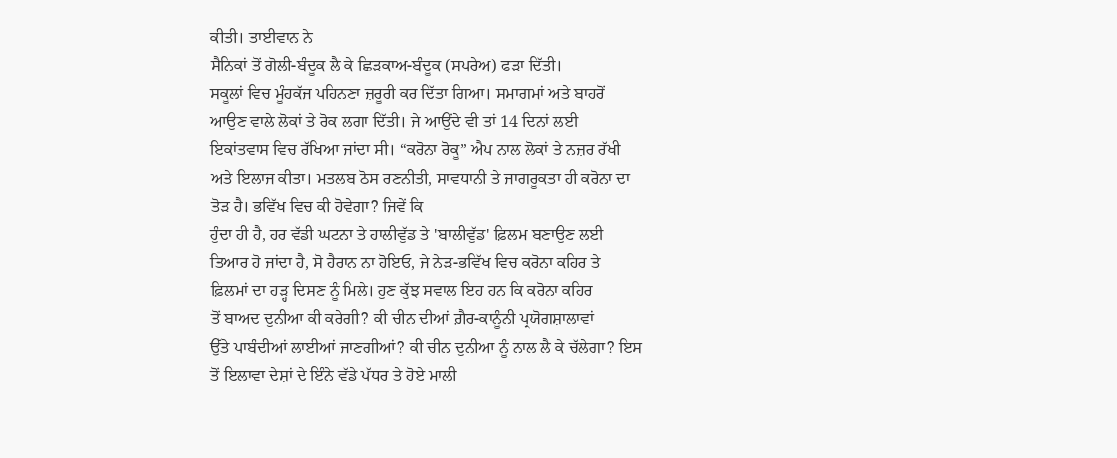ਕੀਤੀ। ਤਾਈਵਾਨ ਨੇ
ਸੈਨਿਕਾਂ ਤੋਂ ਗੋਲੀ-ਬੰਦੂਕ ਲੈ ਕੇ ਛਿੜਕਾਅ-ਬੰਦੂਕ (ਸਪਰੇਅ) ਫੜਾ ਦਿੱਤੀ।
ਸਕੂਲਾਂ ਵਿਚ ਮੂੰਹਕੱਜ ਪਹਿਨਣਾ ਜ਼ਰੂਰੀ ਕਰ ਦਿੱਤਾ ਗਿਆ। ਸਮਾਗਮਾਂ ਅਤੇ ਬਾਹਰੋਂ
ਆਉਣ ਵਾਲੇ ਲੋਕਾਂ ਤੇ ਰੋਕ ਲਗਾ ਦਿੱਤੀ। ਜੇ ਆਉਂਦੇ ਵੀ ਤਾਂ 14 ਦਿਨਾਂ ਲਈ
ਇਕਾਂਤਵਾਸ ਵਿਚ ਰੱਖਿਆ ਜਾਂਦਾ ਸੀ। “ਕਰੋਨਾ ਰੋਕੂ” ਐਪ ਨਾਲ ਲੋਕਾਂ ਤੇ ਨਜ਼ਰ ਰੱਖੀ
ਅਤੇ ਇਲਾਜ ਕੀਤਾ। ਮਤਲਬ ਠੋਸ ਰਣਨੀਤੀ, ਸਾਵਧਾਨੀ ਤੇ ਜਾਗਰੂਕਤਾ ਹੀ ਕਰੋਨਾ ਦਾ
ਤੋੜ ਹੈ। ਭਵਿੱਖ ਵਿਚ ਕੀ ਹੋਵੇਗਾ? ਜਿਵੇਂ ਕਿ
ਹੁੰਦਾ ਹੀ ਹੈ, ਹਰ ਵੱਡੀ ਘਟਨਾ ਤੇ ਹਾਲੀਵੁੱਡ ਤੇ 'ਬਾਲੀਵੁੱਡ' ਫ਼ਿਲਮ ਬਣਾਉਣ ਲਈ
ਤਿਆਰ ਹੋ ਜਾਂਦਾ ਹੈ, ਸੋ ਹੈਰਾਨ ਨਾ ਹੋਇਓ, ਜੇ ਨੇੜ-ਭਵਿੱਖ ਵਿਚ ਕਰੋਨਾ ਕਹਿਰ ਤੇ
ਫ਼ਿਲਮਾਂ ਦਾ ਹੜ੍ਹ ਦਿਸਣ ਨੂੰ ਮਿਲੇ। ਹੁਣ ਕੁੱਝ ਸਵਾਲ ਇਹ ਹਨ ਕਿ ਕਰੋਨਾ ਕਹਿਰ
ਤੋਂ ਬਾਅਦ ਦੁਨੀਆ ਕੀ ਕਰੇਗੀ? ਕੀ ਚੀਨ ਦੀਆਂ ਗ਼ੈਰ-ਕਾਨੂੰਨੀ ਪ੍ਰਯੋਗਸ਼ਾਲਾਵਾਂ
ਉੱਤੇ ਪਾਬੰਦੀਆਂ ਲਾਈਆਂ ਜਾਣਗੀਆਂ? ਕੀ ਚੀਨ ਦੁਨੀਆ ਨੂੰ ਨਾਲ ਲੈ ਕੇ ਚੱਲੇਗਾ? ਇਸ
ਤੋਂ ਇਲਾਵਾ ਦੇਸ਼ਾਂ ਦੇ ਇੰਨੇ ਵੱਡੇ ਪੱਧਰ ਤੇ ਹੋਏ ਮਾਲੀ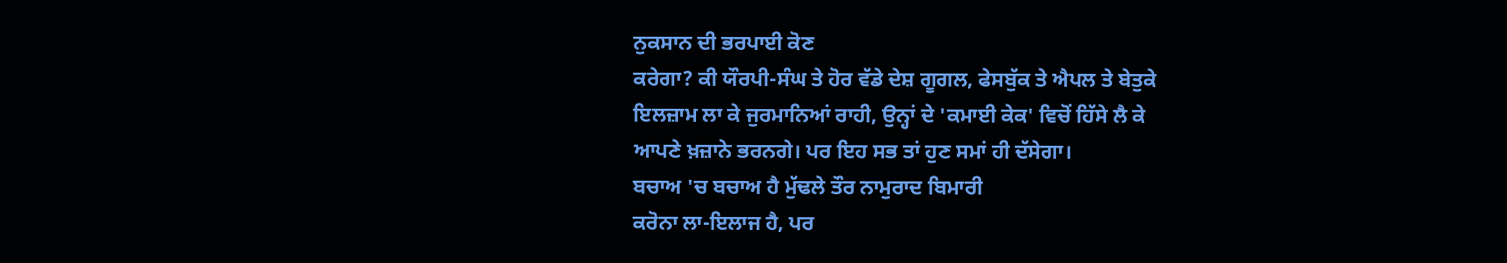ਨੁਕਸਾਨ ਦੀ ਭਰਪਾਈ ਕੋਣ
ਕਰੇਗਾ? ਕੀ ਯੌਰਪੀ-ਸੰਘ ਤੇ ਹੋਰ ਵੱਡੇ ਦੇਸ਼ ਗੂਗਲ, ਫੇਸਬੁੱਕ ਤੇ ਐਪਲ ਤੇ ਬੇਤੁਕੇ
ਇਲਜ਼ਾਮ ਲਾ ਕੇ ਜੁਰਮਾਨਿਆਂ ਰਾਹੀ, ਉਨ੍ਹਾਂ ਦੇ 'ਕਮਾਈ ਕੇਕ' ਵਿਚੋਂ ਹਿੱਸੇ ਲੈ ਕੇ
ਆਪਣੇ ਖ਼ਜ਼ਾਨੇ ਭਰਨਗੇ। ਪਰ ਇਹ ਸਭ ਤਾਂ ਹੁਣ ਸਮਾਂ ਹੀ ਦੱਸੇਗਾ।
ਬਚਾਅ 'ਚ ਬਚਾਅ ਹੈ ਮੁੱਢਲੇ ਤੌਰ ਨਾਮੁਰਾਦ ਬਿਮਾਰੀ
ਕਰੋਨਾ ਲਾ-ਇਲਾਜ ਹੈ, ਪਰ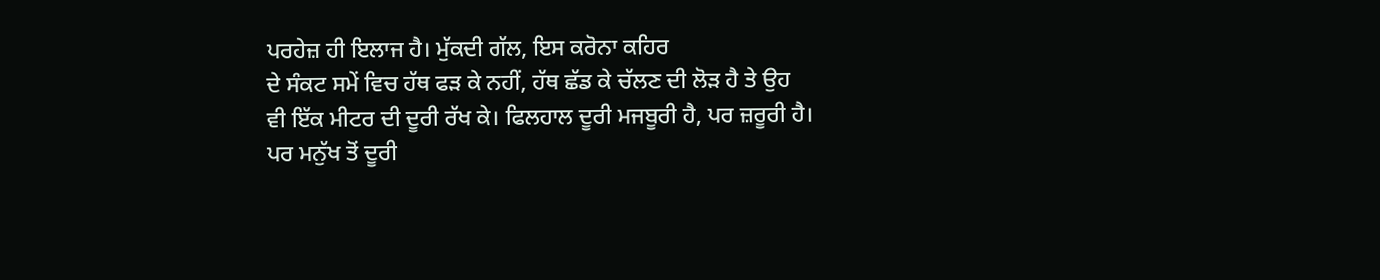ਪਰਹੇਜ਼ ਹੀ ਇਲਾਜ ਹੈ। ਮੁੱਕਦੀ ਗੱਲ, ਇਸ ਕਰੋਨਾ ਕਹਿਰ
ਦੇ ਸੰਕਟ ਸਮੇਂ ਵਿਚ ਹੱਥ ਫੜ ਕੇ ਨਹੀਂ, ਹੱਥ ਛੱਡ ਕੇ ਚੱਲਣ ਦੀ ਲੋੜ ਹੈ ਤੇ ਉਹ
ਵੀ ਇੱਕ ਮੀਟਰ ਦੀ ਦੂਰੀ ਰੱਖ ਕੇ। ਫਿਲਹਾਲ ਦੂਰੀ ਮਜਬੂਰੀ ਹੈ, ਪਰ ਜ਼ਰੂਰੀ ਹੈ।
ਪਰ ਮਨੁੱਖ ਤੋਂ ਦੂਰੀ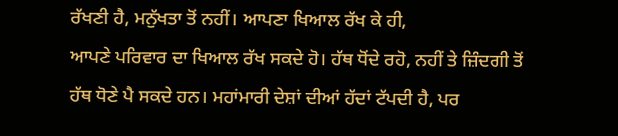ਰੱਖਣੀ ਹੈ, ਮਨੁੱਖਤਾ ਤੋਂ ਨਹੀਂ। ਆਪਣਾ ਖਿਆਲ ਰੱਖ ਕੇ ਹੀ,
ਆਪਣੇ ਪਰਿਵਾਰ ਦਾ ਖਿਆਲ ਰੱਖ ਸਕਦੇ ਹੋ। ਹੱਥ ਧੋਂਦੇ ਰਹੋ, ਨਹੀਂ ਤੇ ਜ਼ਿੰਦਗੀ ਤੋਂ
ਹੱਥ ਧੋਣੇ ਪੈ ਸਕਦੇ ਹਨ। ਮਹਾਂਮਾਰੀ ਦੇਸ਼ਾਂ ਦੀਆਂ ਹੱਦਾਂ ਟੱਪਦੀ ਹੈ, ਪਰ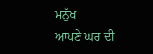ਮਨੁੱਖ
ਆਪਣੇ ਘਰ ਦੀ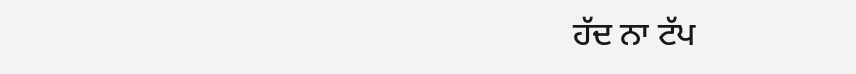ਹੱਦ ਨਾ ਟੱਪ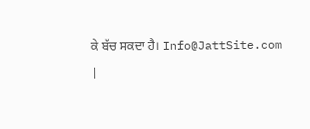ਕੇ ਬੱਚ ਸਕਦਾ ਹੈ। Info@JattSite.com
|